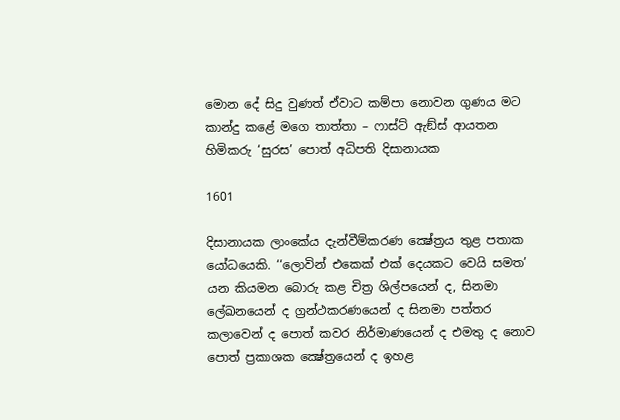මොන දේ සිදු වුණත් ඒවාට කම්පා නොවන ගුණය මට කාන්දු කළේ මගෙ තාත්තා – ෆාස්ට් ඇඞ්ස් ආයතන හිමිකරු ‘සුරස’ පොත් අධිපති දිසානායක

1601

දිසානායක ලාංකේය දැන්වීම්කරණ ක්‍ෂේත්‍රය තුළ පතාක යෝධයෙකි. ‘‘ලොවින් එකෙක් එක් දෙයකට වෙයි සමත’ යන කියමන බොරු කළ චිත්‍ර ශිල්පයෙන් ද, සිනමා ලේඛනයෙන් ද ග්‍රන්ථකරණයෙන් ද සිනමා පත්තර කලාවෙන් ද පොත් කවර නිර්මාණයෙන් ද එමතු ද නොව පොත් ප්‍රකාශක ක්‍ෂේත්‍රයෙන් ද ඉහළ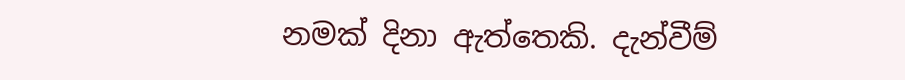නමක් දිනා ඇත්තෙකි. දැන්වීම්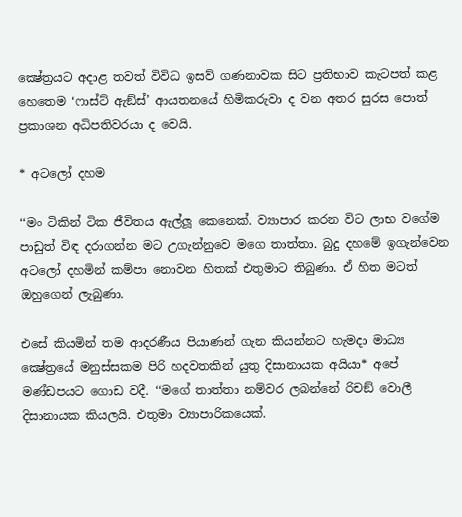ක්‍ෂේත්‍රයට අදාළ තවත් විවිධ ඉසව් ගණනාවක සිට ප්‍රතිභාව කැටපත් කළ හෙතෙම ‘ෆාස්ට් ඇඞ්ස්’ ආයතනයේ හිමිකරුවා ද වන අතර සුරස පොත් ප්‍රකාශන අධිපතිවරයා ද වෙයි.

* අටලෝ දහම

‘‘මං ටිකින් ටික ජීවිතය ඇල්ලූ කෙනෙක්. ව්‍යාපාර කරන විට ලාභ වගේම පාඩුත් විඳ දරාගන්න මට උගැන්නුවෙ මගෙ තාත්තා. බුදු දහමේ ඉගැන්වෙන අටලෝ දහමින් කම්පා නොවන හිතක් එතුමාට තිබුණා. ඒ හිත මටත් ඔහුගෙන් ලැබුණා.

එසේ කියමින් තම ආදරණීය පියාණන් ගැන කියන්නට හැමදා මාධ්‍ය ක්‍ෂේත්‍රයේ මනුස්සකම පිරි හදවතකින් යුතු දිසානායක අයියා* අපේ මණ්ඩපයට ගොඩ වදී. ‘‘මගේ තාත්තා නම්වර ලබන්නේ රිචඞ් වොලී දිසානායක කියලයි. එතුමා ව්‍යාපාරිකයෙක්.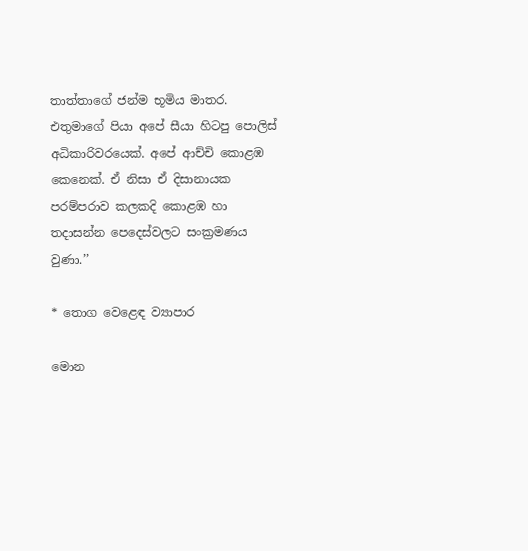තාත්තාගේ ජන්ම භූමිය මාතර. එතුමාගේ පියා අපේ සීයා හිටපු පොලිස් අධිකාරිවරයෙක්. අපේ ආච්චි කොළඹ කෙනෙක්. ඒ නිසා ඒ දිසානායක පරම්පරාව කලකදි කොළඹ හා තදාසන්න පෙදෙස්වලට සංක්‍රමණය වුණා.’’

* තොග වෙළෙඳ ව්‍යාපාර

මොන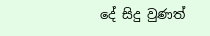දේ සිදු වුණත්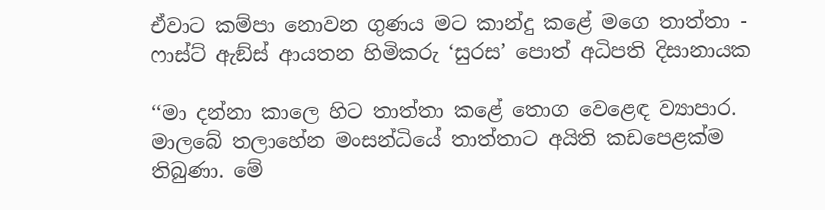ඒවාට කම්පා නොවන ගුණය මට කාන්දු කළේ මගෙ තාත්තා - ෆාස්ට් ඇඞ්ස් ආයතන හිමිකරු ‘සුරස’ පොත් අධිපති දිසානායක

‘‘මා දන්නා කාලෙ හිට තාත්තා කළේ තොග වෙළෙඳ ව්‍යාපාර. මාලබේ තලාහේන මංසන්ධියේ තාත්තාට අයිති කඩපෙළක්ම තිබුණා. මේ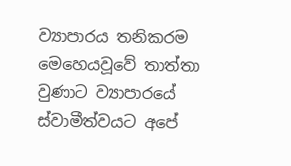ව්‍යාපාරය තනිකරම මෙහෙයවූවේ තාත්තා වුණාට ව්‍යාපාරයේ ස්වාමීත්වයට අපේ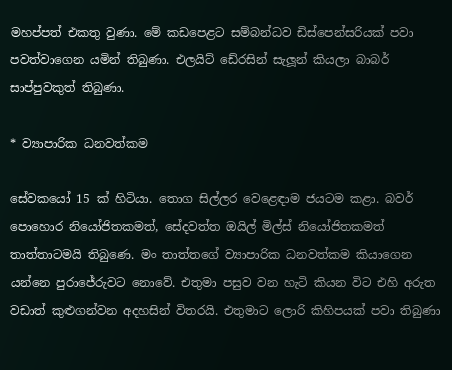මහප්පත් එකතු වුණා. මේ කඩපෙළට සම්බන්ධව ඩිස්පෙන්සරියක් පවා පවත්වාගෙන යමින් තිබුණා. එලයිට් ඩේ‍රසින් සැලූන් කියලා බාබර් සාප්පුවකුත් තිබුණා.

* ව්‍යාපාරික ධනවත්කම

සේවකයෝ 15 ක් හිටියා. තොග සිල්ලර වෙළෙඳාම ජයටම කළා. බවර් පොහොර නියෝජිතකමත්, සේදවත්ත ඔයිල් මිල්ස් නියෝජිතකමත් තාත්තාටමයි තිබුණෙ. මං තාත්තගේ ව්‍යාපාරික ධනවත්කම කියාගෙන යන්නෙ පුරාජේරුවට නොවේ. එතුමා පසුව වන හැටි කියන විට එහි අරුත වඩාත් කුළුගන්වන අදහසින් විතරයි. එතුමාට ලොරි කිහිපයක් පවා තිබුණා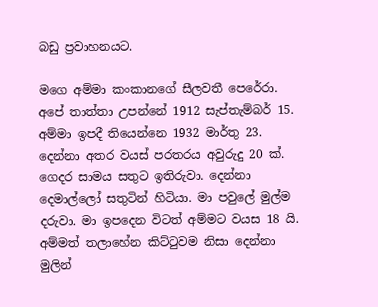බඩු ප්‍රවාහනයට.

මගෙ අම්මා කංකානගේ සීලවතී පෙරේරා. අපේ තාත්තා උපන්නේ 1912 සැප්තැම්බර් 15. අම්මා ඉපදී තියෙන්නෙ 1932 මාර්තු 23. දෙන්නා අතර වයස් පරතරය අවුරුදු 20 ක්. ගෙදර සාමය සතුට ඉතිරුවා. දෙන්නා දෙමාල්ලෝ සතුටින් හිටියා. මා පවුලේ මුල්ම දරුවා. මා ඉපදෙන විටත් අම්මට වයස 18 යි. අම්මත් තලාහේන කිට්ටුවම නිසා දෙන්නා මුලින්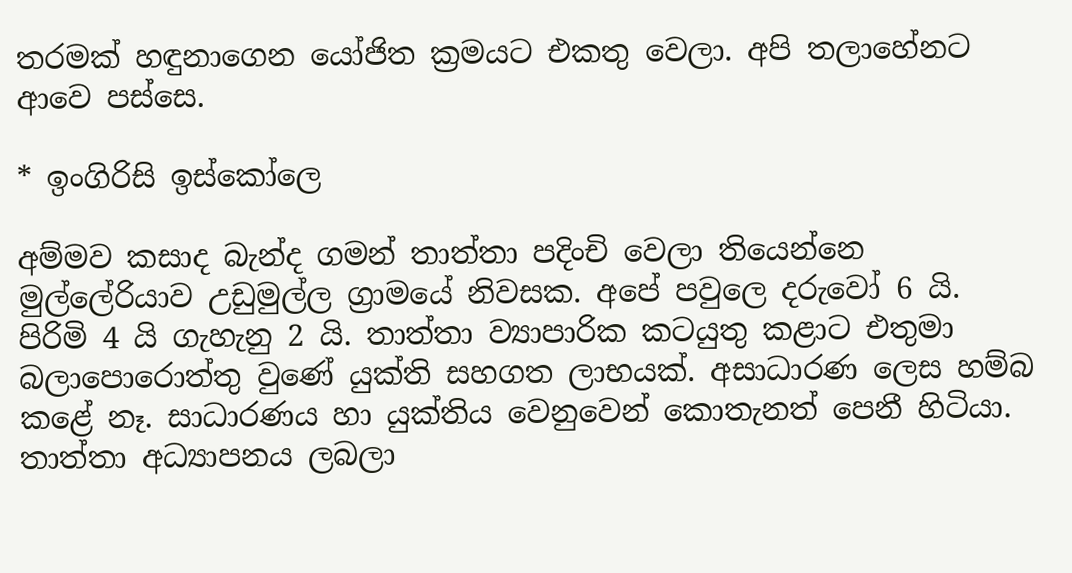තරමක් හඳුනාගෙන යෝජිත ක්‍රමයට එකතු වෙලා. අපි තලාහේනට ආවෙ පස්සෙ.

* ඉංගිරිසි ඉස්කෝලෙ

අම්මව කසාද බැන්ද ගමන් තාත්තා පදිංචි වෙලා තියෙන්නෙ මුල්ලේරියාව උඩුමුල්ල ග්‍රාමයේ නිවසක. අපේ පවුලෙ දරුවෝ 6 යි. පිරිමි 4 යි ගැහැනු 2 යි. තාත්තා ව්‍යාපාරික කටයුතු කළාට එතුමා බලාපොරොත්තු වුණේ යුක්ති සහගත ලාභයක්. අසාධාරණ ලෙස හම්බ කළේ නෑ. සාධාරණය හා යුක්තිය වෙනුවෙන් කොතැනත් පෙනී හිටියා. තාත්තා අධ්‍යාපනය ලබලා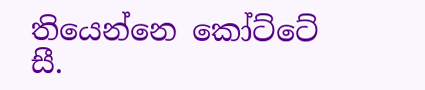තියෙන්නෙ කෝට්ටේ සී.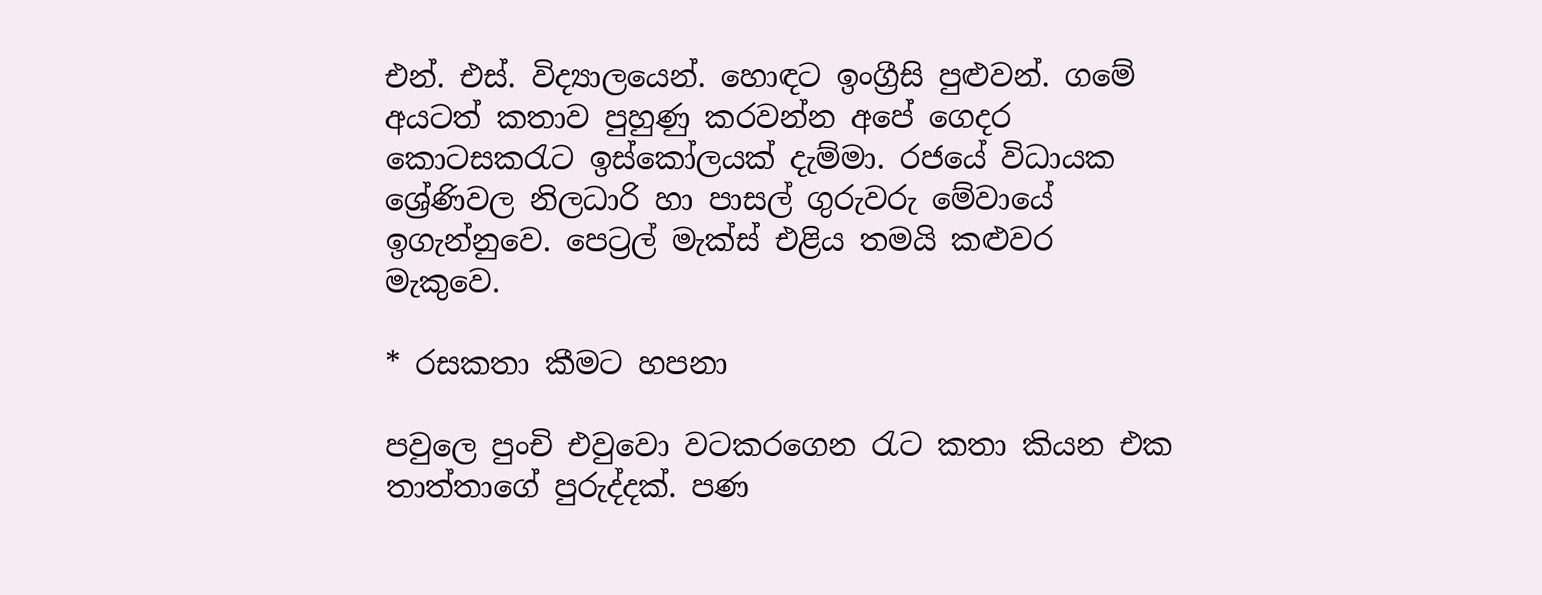එන්. එස්. විද්‍යාලයෙන්. හොඳට ඉංග්‍රීසි පුළුවන්. ගමේ අයටත් කතාව පුහුණු කරවන්න අපේ ගෙදර කොටසකරැට ඉස්කෝලයක් දැම්මා. රජයේ විධායක ශ්‍රේණිවල නිලධාරි හා පාසල් ගුරුවරු මේවායේ ඉගැන්නුවෙ. පෙට්‍රල් මැක්ස් එළිය තමයි කළුවර මැකුවෙ.

* රසකතා කීමට හපනා

පවුලෙ පුංචි එවුවො වටකරගෙන රැට කතා කියන එක තාත්තාගේ පුරුද්දක්. පණ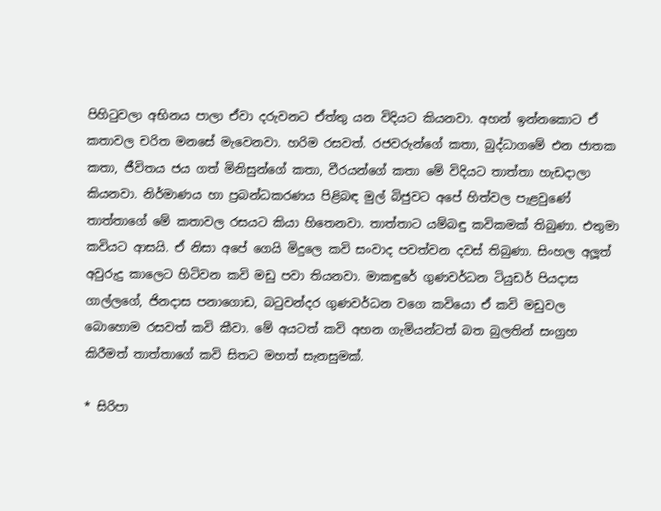පිහිටුවලා අභිනය පාලා ඒවා දරුවනට ඒත්තු යන විදියට කියනවා. අහන් ඉන්නකොට ඒ කතාවල චරිත මනසේ මැවෙනවා. හරිම රසවත්. රජවරුන්ගේ කතා, බුද්ධාගමේ එන ජාතක කතා, ජීවිතය ජය ගත් මිනිසුන්ගේ කතා, වීරයන්ගේ කතා මේ විදියට තාත්තා හැඩදාලා කියනවා. නිර්මාණය හා ප්‍රබන්ධකරණය පිළිබඳ මුල් බිජුවට අපේ හිත්වල පැළවුණේ තාත්තාගේ මේ කතාවල රසයට කියා හිතෙනවා. තාත්තාට යම්බඳු කවිකමක් තිබුණා. එතුමා කවියට ආසයි. ඒ නිසා අපේ ගෙයි මිදුලෙ කවි සංවාද පවත්වන දවස් තිබුණා. සිංහල අලූත් අවුරුදු කාලෙට හිටිවන කවි මඩු පවා තියනවා. මාකඳුරේ ගුණවර්ධන ටියුඩර් පියදාස ගාල්ලගේ, ජිනදාස පනාගොඩ, බටුවන්දර ගුණවර්ධන වගෙ කවියො ඒ කවි මඩුවල බොහොම රසවත් කවි කීවා. මේ අයටත් කවි අහන ගැමියන්ටත් බත බුලතින් සංග්‍රහ කිරීමත් තාත්තාගේ කවි සිතට මහත් සැනසුමක්.

* සිරිපා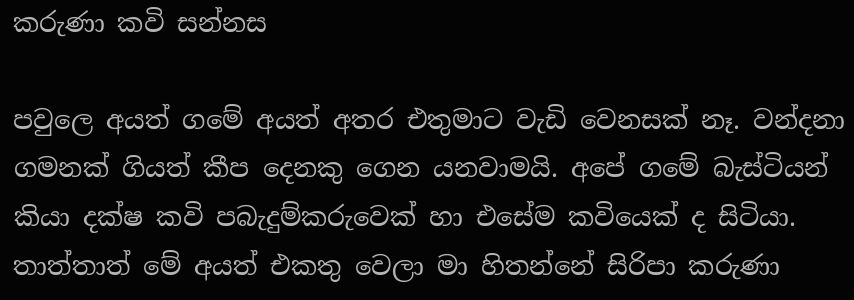කරුණා කවි සන්නස

පවුලෙ අයත් ගමේ අයත් අතර එතුමාට වැඩි වෙනසක් නෑ. වන්දනා ගමනක් ගියත් කීප දෙනකු ගෙන යනවාමයි. අපේ ගමේ බැස්ටියන් කියා දක්ෂ කවි පබැදුම්කරුවෙක් හා එසේම කවියෙක් ද සිටියා. තාත්තාත් මේ අයත් එකතු වෙලා මා හිතන්නේ සිරිපා කරුණා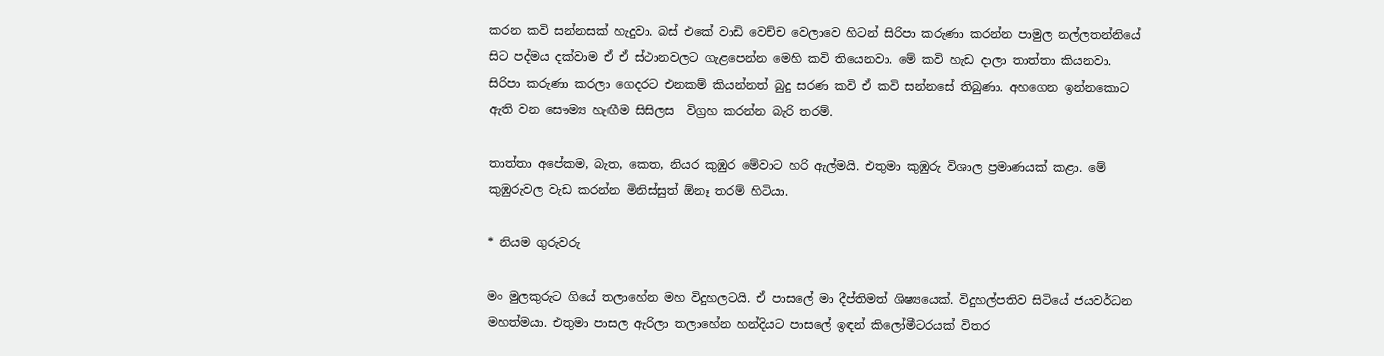කරන කවි සන්නසක් හැදුවා. බස් එකේ වාඩි වෙච්ච වෙලාවෙ හිටන් සිරිපා කරුණා කරන්න පාමුල නල්ලතන්නියේ සිට පද්මය දක්වාම ඒ ඒ ස්ථානවලට ගැළපෙන්න මෙහි කවි තියෙනවා. මේ කවි හැඩ දාලා තාත්තා කියනවා. සිරිපා කරුණා කරලා ගෙදරට එනකම් කියන්නත් බුදු සරණ කවි ඒ කවි සන්නසේ තිබුණා. අහගෙන ඉන්නකොට ඇති වන සෞම්‍ය හැඟීම සිසිලස  විග්‍රහ කරන්න බැරි තරම්.

තාත්තා අපේකම, බැත, කෙත, නියර කුඹුර මේවාට හරි ඇල්මයි. එතුමා කුඹුරු විශාල ප්‍රමාණයක් කළා. මේ කුඹුරුවල වැඩ කරන්න මිනිස්සුත් ඕනෑ තරම් හිටියා.

* නියම ගුරුවරු

මං මුලකුරුට ගියේ තලාහේන මහ විදුහලටයි. ඒ පාසලේ මා දීප්තිමත් ශිෂ්‍යයෙක්. විදුහල්පතිව සිටියේ ජයවර්ධන මහත්මයා. එතුමා පාසල ඇරිලා තලාහේන හන්දියට පාසලේ ඉඳන් කිලෝමීටරයක් විතර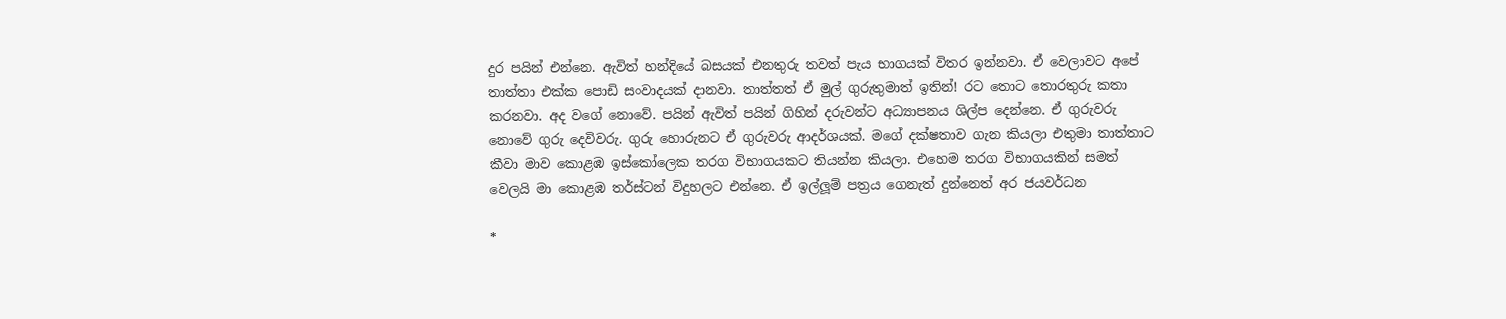දුර පයින් එන්නෙ. ඇවිත් හන්දියේ බසයක් එනතුරු තවත් පැය භාගයක් විතර ඉන්නවා. ඒ වෙලාවට අපේ තාත්තා එක්ක පොඩි සංවාදයක් දානවා. තාත්තත් ඒ මුල් ගුරුතුමාත් ඉතින්! රට තොට තොරතුරු කතා කරනවා. අද වගේ නොවේ. පයින් ඇවිත් පයින් ගිහින් දරුවන්ට අධ්‍යාපනය ශිල්ප දෙන්නෙ. ඒ ගුරුවරු නොවේ ගුරු දෙවිවරු. ගුරු හොරුනට ඒ ගුරුවරු ආදර්ශයක්. මගේ දක්ෂතාව ගැන කියලා එතුමා තාත්තාට කීවා මාව කොළඹ ඉස්කෝලෙක තරග විභාගයකට තියන්න කියලා. එහෙම තරග විභාගයකින් සමත් වෙලයි මා කොළඹ තර්ස්ටන් විදුහලට එන්නෙ. ඒ ඉල්ලූම් පත්‍රය ගෙනැත් දුන්නෙත් අර ජයවර්ධන

*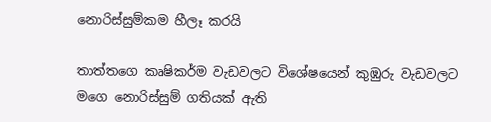නොරිස්සුම්කම හීලෑ කරයි

තාත්තගෙ කෘෂිකර්ම වැඩවලට විශේෂයෙන් කුඹුරු වැඩවලට මගෙ නොරිස්සුම් ගතියක් ඇති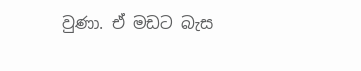වුණා. ඒ මඩට බැස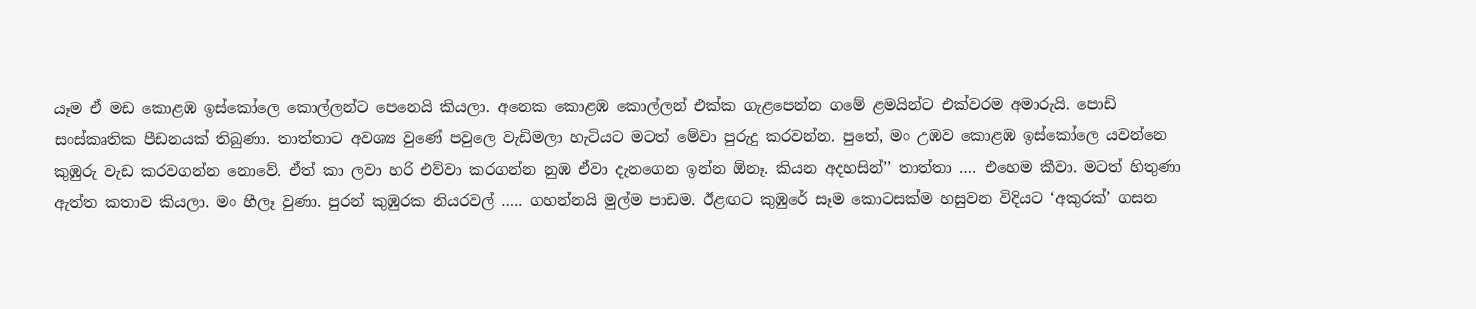යෑම ඒ මඩ කොළඹ ඉස්කෝලෙ කොල්ලන්ට පෙනෙයි කියලා. අනෙක කොළඹ කොල්ලන් එක්ක ගැළපෙන්න ගමේ ළමයින්ට එක්වරම අමාරුයි. පොඩි සංස්කෘතික පීඩනයක් තිබුණා. තාත්තාට අවශ්‍ය වුණේ පවුලෙ වැඩිමලා හැටියට මටත් මේවා පුරුදු කරවන්න. පුතේ, මං උඹව කොළඹ ඉස්කෝලෙ යවන්නෙ කුඹුරු වැඩ කරවගන්න නොවේ. ඒත් කා ලවා හරි එව්වා කරගන්න නුඹ ඒවා දැනගෙන ඉන්න ඕනෑ. කියන අදහසින්’’ තාත්තා …. එහෙම කීවා. මටත් හිතුණා ඇත්ත කතාව කියලා. මං හීලෑ වුණා. පුරන් කුඹුරක නියරවල් ….. ගහන්නයි මුල්ම පාඩම. ඊළඟට කුඹුරේ සෑම කොටසක්ම හසුවන විදියට ‘අකුරක්’ ගසන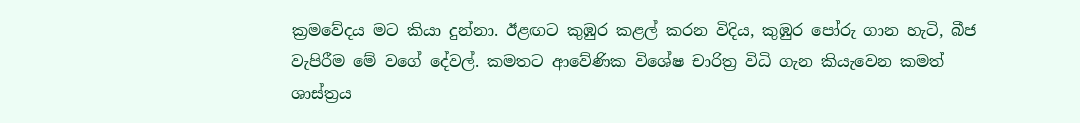ක්‍රමවේදය මට කියා දුන්නා. ඊළඟට කුඹුර කළල් කරන විදිය, කුඹුර පෝරු ගාන හැටි, බීජ වැපිරීම මේ වගේ දේවල්. කමතට ආවේණික විශේෂ චාරිත්‍ර විධි ගැන කියැවෙන කමත් ශාස්ත්‍රය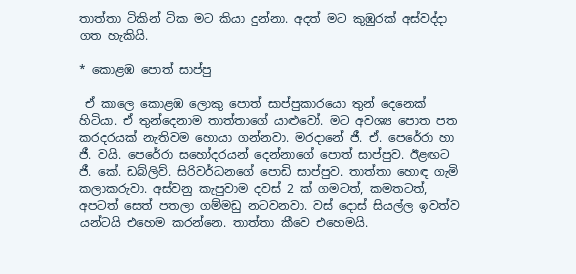තාත්තා ටිකින් ටික මට කියා දුන්නා. අදත් මට කුඹුරක් අස්වද්දා ගත හැකියි.

* කොළඹ පොත් සාප්පු

 ඒ කාලෙ කොළඹ ලොකු පොත් සාප්පුකාරයො තුන් දෙනෙක් හිටියා. ඒ තුන්දෙනාම තාත්තාගේ යාළුවෝ. මට අවශ්‍ය පොත පත කරදරයක් නැතිවම හොයා ගන්නවා. මරදානේ ජී. ඒ. පෙරේරා හා ජී. වයි. පෙරේරා සහෝදරයන් දෙන්නාගේ පොත් සාප්පුව. ඊළඟට ජී. කේ. ඩබ්ලිව්. සිරිවර්ධනගේ පොඩි සාප්පුව. තාත්තා හොඳ ගැමි කලාකරුවා. අස්වනු කැපුවාම දවස් 2 ක් ගමටත්, කමතටත්, අපටත් සෙත් පතලා ගම්මඩු නටවනවා. වස් දොස් සියල්ල ඉවත්ව යන්ටයි එහෙම කරන්නෙ. තාත්තා කීවෙ එහෙමයි.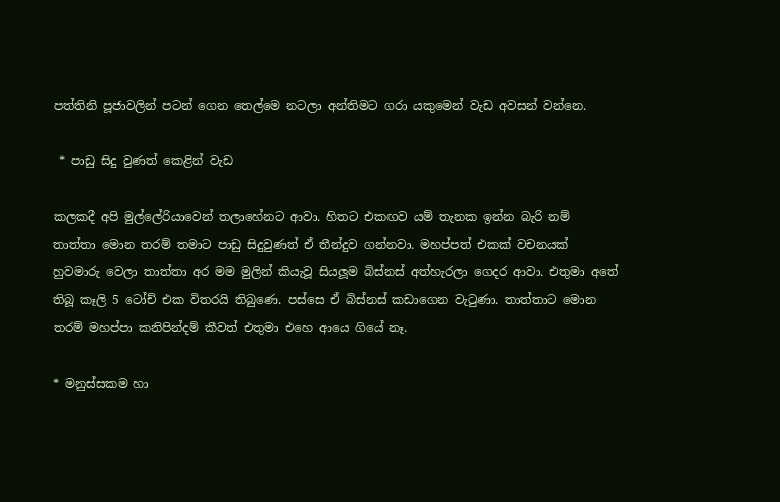පත්තිනි පූජාවලින් පටන් ගෙන තෙල්මෙ නටලා අන්තිමට ගරා යකුමෙන් වැඩ අවසන් වන්නෙ.

 * පාඩු සිදු වුණත් කෙළින් වැඩ

කලකදී අපි මුල්ලේරියාවෙන් තලාහේනට ආවා. හිතට එකඟව යම් තැනක ඉන්න බැරි නම් තාත්තා මොන තරම් තමාට පාඩු සිදුවුණත් ඒ තීන්දුව ගන්නවා. මහප්පත් එකක් වචනයක් හුවමාරු වෙලා තාත්තා අර මම මුලින් කියැවූ සියලූම බිස්නස් අත්හැරලා ගෙදර ආවා. එතුමා අතේ තිබූ කෑලි 5 ටෝච් එක විතරයි තිබුණෙ. පස්සෙ ඒ බිස්නස් කඩාගෙන වැටුණා. තාත්තාට මොන තරම් මහප්පා කනිපින්දම් කීවත් එතුමා එහෙ ආයෙ ගියේ නෑ.

* මනුස්සකම හා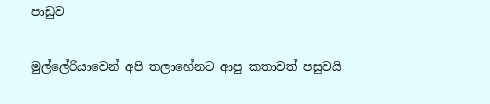පාඩුව

මුල්ලේරියාවෙන් අපි තලාහේනට ආපු කතාවත් පසුවයි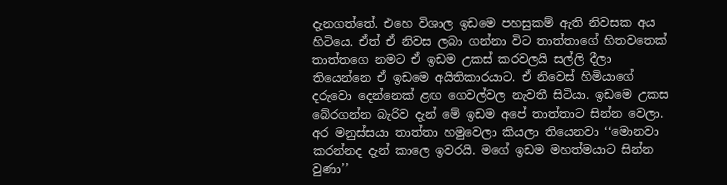දැනගත්තේ. එහෙ විශාල ඉඩමෙ පහසුකම් ඇති නිවසක අය හිටියෙ. ඒත් ඒ නිවස ලබා ගන්නා විට තාත්තාගේ හිතවතෙක් තාත්තගෙ නමට ඒ ඉඩම උකස් කරවලයි සල්ලි දීලා තියෙන්නෙ ඒ ඉඩමෙ අයිතිකාරයාට. ඒ නිවෙස් හිමියාගේ දරුවො දෙන්නෙක් ළඟ ගෙවල්වල නැවතී සිටියා. ඉඩමෙ උකස බේරගන්න බැරිව දැන් මේ ඉඩම අපේ තාත්තාට සින්න වෙලා. අර මනුස්සයා තාත්තා හමුවෙලා කියලා තියෙනවා ‘‘මොනවා කරන්නද දැන් කාලෙ ඉවරයි. මගේ ඉඩම මහත්මයාට සින්න වුණා’’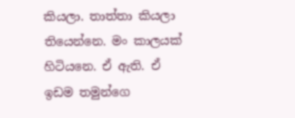කියලා. තාත්තා කියලා තියෙන්නෙ. මං කාලයක් හිටියනෙ. ඒ ඇති. ඒ ඉඩම තමුන්ගෙ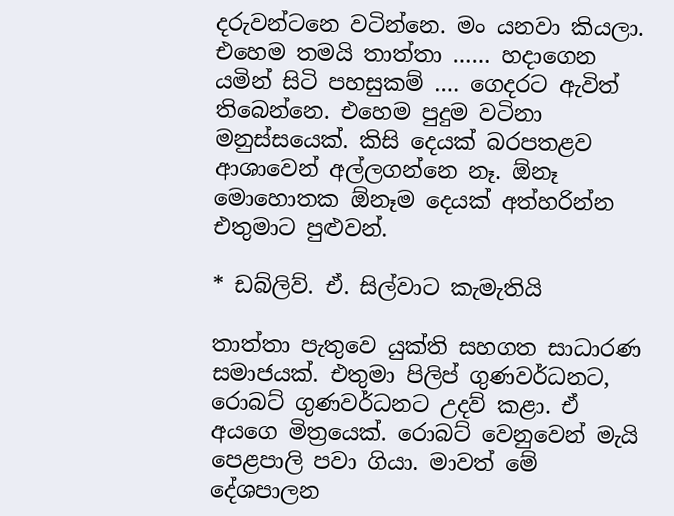දරුවන්ටනෙ වටින්නෙ. මං යනවා කියලා. එහෙම තමයි තාත්තා …… හදාගෙන යමින් සිටි පහසුකම් …. ගෙදරට ඇවිත් තිබෙන්නෙ. එහෙම පුදුම වටිනා මනුස්සයෙක්. කිසි දෙයක් බරපතළව ආශාවෙන් අල්ලගන්නෙ නෑ. ඕනෑ මොහොතක ඕනෑම දෙයක් අත්හරින්න එතුමාට පුළුවන්.

* ඩබ්ලිව්. ඒ. සිල්වාට කැමැතියි

තාත්තා පැතුවෙ යුක්ති සහගත සාධාරණ සමාජයක්. එතුමා පිලිප් ගුණවර්ධනට, රොබට් ගුණවර්ධනට උදව් කළා. ඒ අයගෙ මිත්‍රයෙක්. රොබට් වෙනුවෙන් මැයි පෙළපාලි පවා ගියා. මාවත් මේ දේශපාලන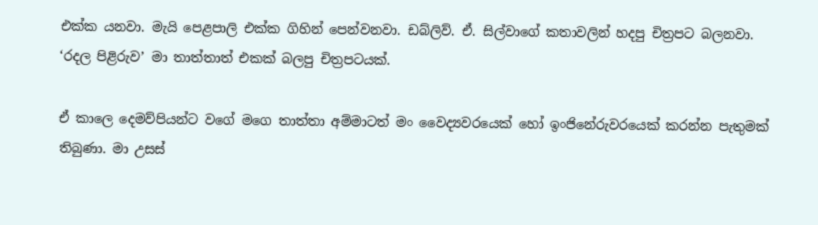එක්ක යනවා. මැයි පෙළපාලි එක්ක ගිහින් පෙන්වනවා. ඩබ්ලිව්. ඒ. සිල්වාගේ කතාවලින් හදපු චිත්‍රපට බලනවා. ‘රදල පිළිරුව’ මා තාත්තාත් එකක් බලපු චිත්‍රපටයක්.

ඒ කාලෙ දෙමව්පියන්ට වගේ මගෙ තාත්තා අම්මාටත් මං වෛද්‍යවරයෙක් හෝ ඉංජිනේරුවරයෙක් කරන්න පැතුමක් තිබුණා. මා උසස්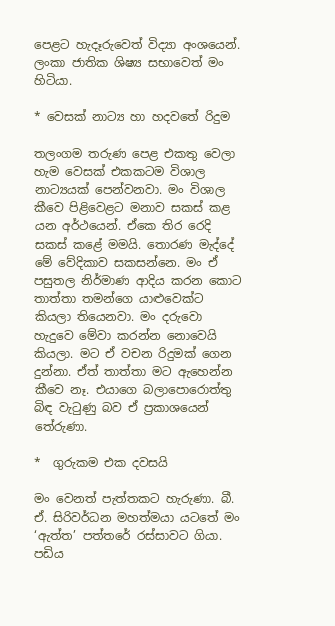පෙළට හැදෑරුවෙත් විද්‍යා අංශයෙන්. ලංකා ජාතික ශිෂ්‍ය සභාවෙත් මං හිටියා.

* වෙසක් නාට්‍ය හා හදවතේ රිදුම

තලංගම තරුණ පෙළ එකතු වෙලා හැම වෙසක් එකකටම විශාල නාට්‍යයක් පෙන්වනවා. මං විශාල කීවෙ පිළිවෙළට මනාව සකස් කළ යන අර්ථයෙන්. ඒකෙ තිර රෙදි සකස් කළේ මමයි. තොරණ මැද්දේ මේ වේදිකාව සකසන්නෙ. මං ඒ පසුතල නිර්මාණ ආදිය කරන කොට තාත්තා තමන්ගෙ යාළුවෙක්ට කියලා තියෙනවා. මං දරුවො හැදුවෙ මේවා කරන්න නොවෙයි කියලා. මට ඒ වචන රිදුමක් ගෙන දුන්නා. ඒත් තාත්තා මට ඇහෙන්න කීවෙ නෑ. එයාගෙ බලාපොරොත්තු බිඳ වැටුණු බව ඒ ප්‍රකාශයෙන් තේරුණා.

*  ගුරුකම එක දවසයි

මං වෙනත් පැත්තකට හැරුණා. බී. ඒ. සිරිවර්ධන මහත්මයා යටතේ මං ‘ඇත්ත’ පත්තරේ රස්සාවට ගියා. පඩිය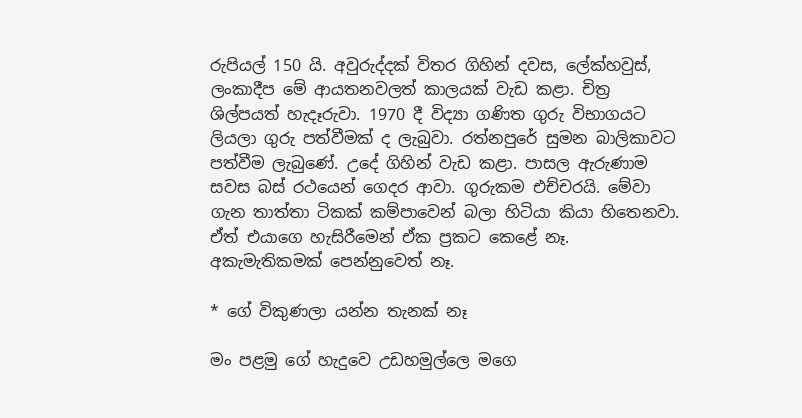රුපියල් 150 යි. අවුරුද්දක් විතර ගිහින් දවස, ලේක්හවුස්, ලංකාදීප මේ ආයතනවලත් කාලයක් වැඩ කළා. චිත්‍ර ශිල්පයත් හැදෑරුවා. 1970 දී විද්‍යා ගණිත ගුරු විභාගයට ලියලා ගුරු පත්වීමක් ද ලැබුවා. රත්නපුරේ සුමන බාලිකාවට පත්වීම ලැබුණේ. උදේ ගිහින් වැඩ කළා. පාසල ඇරුණාම සවස බස් රථයෙන් ගෙදර ආවා. ගුරුකම එච්චරයි. මේවා ගැන තාත්තා ටිකක් කම්පාවෙන් බලා හිටියා කියා හිතෙනවා. ඒත් එයාගෙ හැසිරීමෙන් ඒක ප්‍රකට කෙළේ නෑ. අකැමැතිකමක් පෙන්නුවෙත් නෑ.

* ගේ විකුණලා යන්න තැනක් නෑ

මං පළමු ගේ හැදුවෙ උඩහමුල්ලෙ මගෙ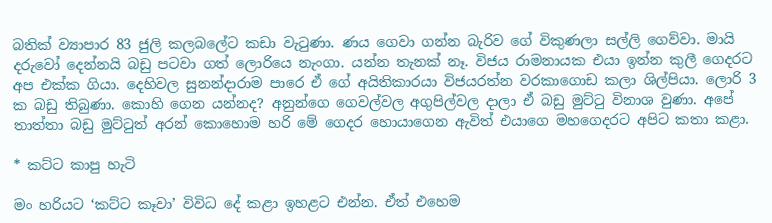බතික් ව්‍යාපාර 83 ජුලි කලබලේට කඩා වැටුණා. ණය ගෙවා ගන්න බැරිව ගේ විකුණලා සල්ලි ගෙව්වා. මායි දරුවෝ දෙන්නයි බඩු පටවා ගත් ලොරියෙ නැංගා. යන්න තැනක් නෑ. විජය රාමනායක එයා ඉන්න කුලී ගෙදරට අප එක්ක ගියා. දෙහිවල සුනන්දාරාම පාරෙ ඒ ගේ අයිතිකාරයා විජයරත්න වරකාගොඩ කලා ශිල්පියා. ලොරි 3 ක බඩු තිබුණා. කොහි ගෙන යන්නද? අනුන්ගෙ ගෙවල්වල අගුපිල්වල දාලා ඒ බඩු මුට්ටු විනාශ වුණා. අපේ තාත්තා බඩු මුට්ටුත් අරන් කොහොම හරි මේ ගෙදර හොයාගෙන ඇවිත් එයාගෙ මහගෙදරට අපිට කතා කළා.

* කට්ට කාපු හැටි

මං හරියට ‘කට්ට කෑවා’ විවිධ දේ කළා ඉහළට එන්න. ඒත් එහෙම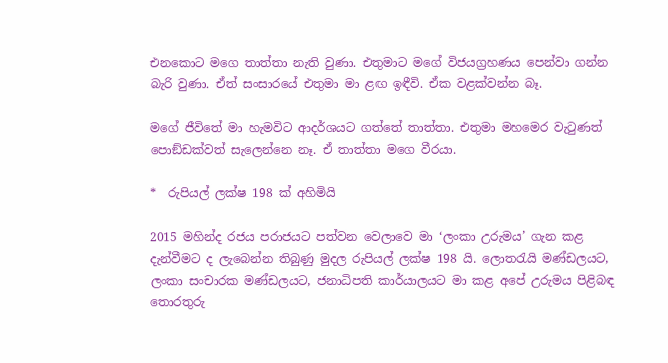එනකොට මගෙ තාත්තා නැති වුණා. එතුමාට මගේ විජයග්‍රහණය පෙන්වා ගන්න බැරි වුණා. ඒත් සංසාරයේ එතුමා මා ළඟ ඉඳීවි. ඒක වළක්වන්න බෑ.

මගේ ජීවිතේ මා හැමවිට ආදර්ශයට ගත්තේ තාත්තා. එතුමා මහමෙර වැටුණත් පොඞ්ඩක්වත් සැලෙන්නෙ නෑ. ඒ තාත්තා මගෙ වීරයා.

*  රුපියල් ලක්ෂ 198 ක් අහිමියි

2015 මහින්ද රජය පරාජයට පත්වන වෙලාවෙ මා ‘ලංකා උරුමය’ ගැන කළ දැන්වීමට ද ලැබෙන්න තිබුණු මුදල රුපියල් ලක්ෂ 198 යි. ලොතරැයි මණ්ඩලයට, ලංකා සංචාරක මණ්ඩලයට, ජනාධිපති කාර්යාලයට මා කළ අපේ උරුමය පිළිබඳ තොරතුරු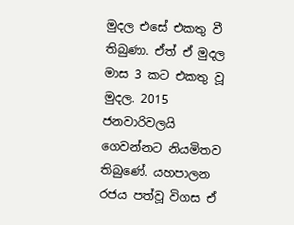මුදල එසේ එකතු වී තිබුණා. ඒත් ඒ මුදල මාස 3 කට එකතු වූ මුදල. 2015 ජනවාරිවලයි ගෙවන්නට නියමිතව තිබුණේ. යහපාලන රජය පත්වූ විගස ඒ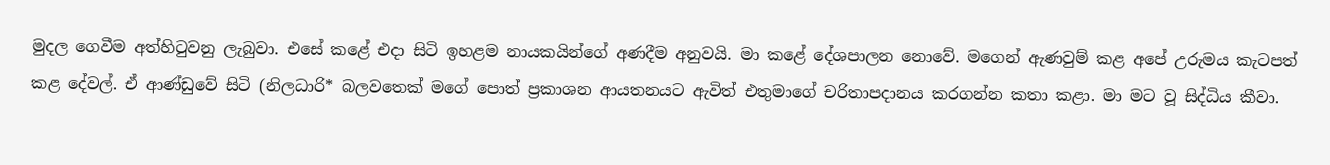මුදල ගෙවීම අත්හිටුවනු ලැබුවා. එසේ කළේ එදා සිටි ඉහළම නායකයින්ගේ අණදීම අනුවයි. මා කළේ දේශපාලන නොවේ. මගෙන් ඇණවුම් කළ අපේ උරුමය කැටපත් කළ දේවල්. ඒ ආණ්ඩුවේ සිටි (නිලධාරි* බලවතෙක් මගේ පොත් ප්‍රකාශන ආයතනයට ඇවිත් එතුමාගේ චරිතාපදානය කරගන්න කතා කළා. මා මට වූ සිද්ධිය කීවා.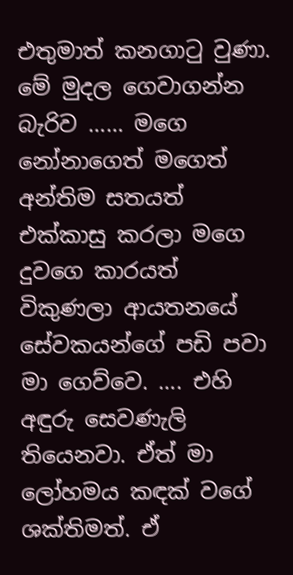එතුමාත් කනගාටු වුණා. මේ මුදල ගෙවාගන්න බැරිව …… මගෙ නෝනාගෙත් මගෙත් අන්තිම සතයත් එක්කාසු කරලා මගෙ දුවගෙ කාරයත් විකුණලා ආයතනයේ සේවකයන්ගේ පඩි පවා මා ගෙව්වෙ. …. එහි අඳුරු සෙවණැලි තියෙනවා. ඒත් මා ලෝහමය කඳක් වගේ ශක්තිමත්. ඒ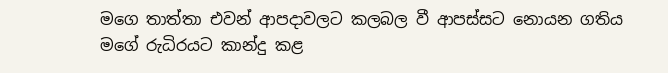මගෙ තාත්තා එවන් ආපදාවලට කලබල වී ආපස්සට නොයන ගතිය මගේ රුධිරයට කාන්දු කළ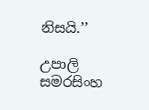නිසයි.’’

උපාලි සමරසිංහ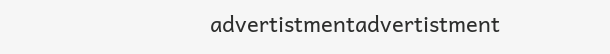advertistmentadvertistment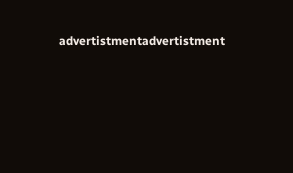advertistmentadvertistment